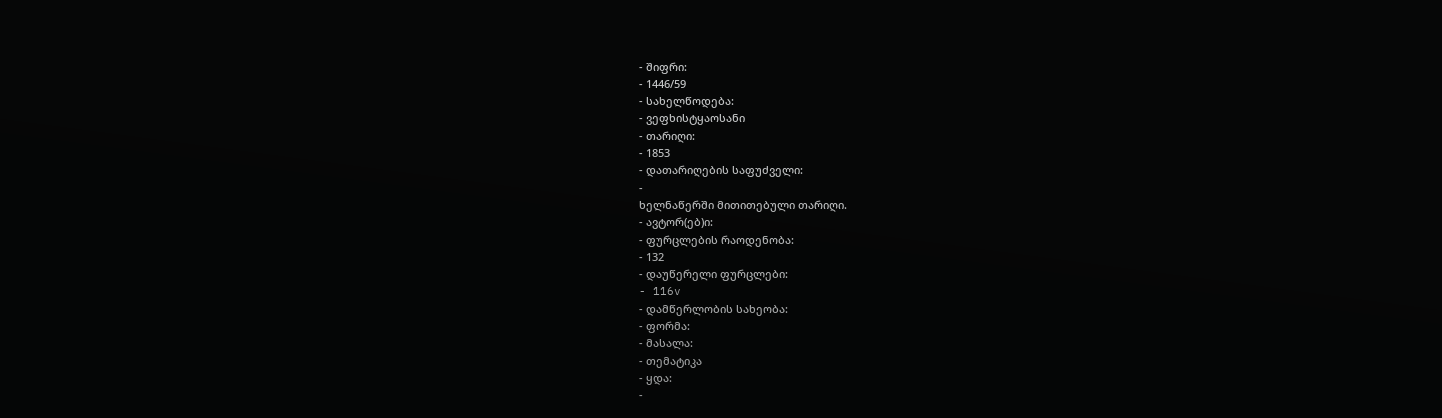- შიფრი:
- 1446/59
- სახელწოდება:
- ვეფხისტყაოსანი
- თარიღი:
- 1853
- დათარიღების საფუძველი:
-
ხელნაწერში მითითებული თარიღი.
- ავტორ(ებ)ი:
- ფურცლების რაოდენობა:
- 132
- დაუწერელი ფურცლები:
- 116v
- დამწერლობის სახეობა:
- ფორმა:
- მასალა:
- თემატიკა
- ყდა:
-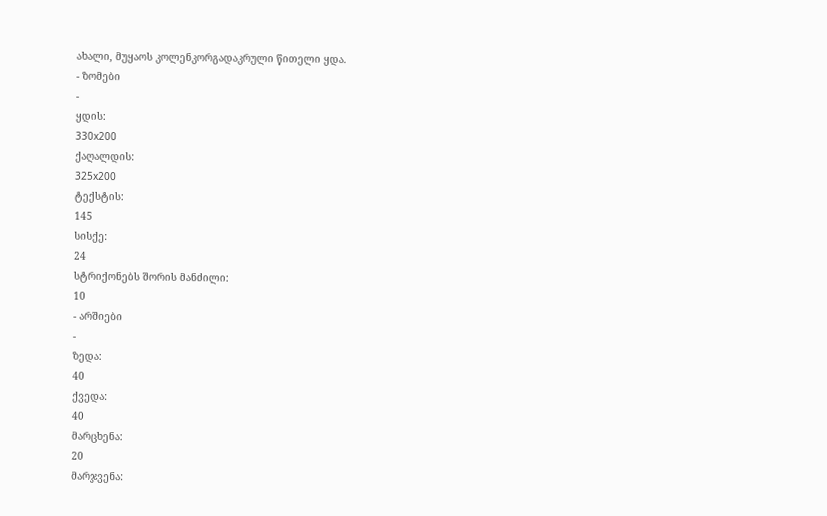ახალი, მუყაოს კოლენკორგადაკრული წითელი ყდა.
- ზომები
-
ყდის:
330x200
ქაღალდის:
325x200
ტექსტის:
145
სისქე:
24
სტრიქონებს შორის მანძილი:
10
- არშიები
-
ზედა:
40
ქვედა:
40
მარცხენა:
20
მარჯვენა: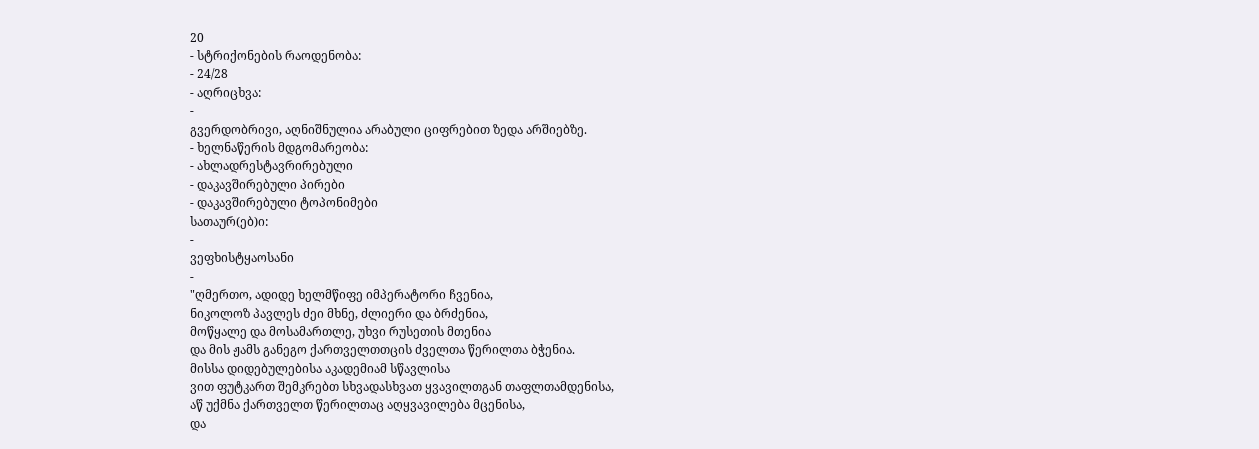20
- სტრიქონების რაოდენობა:
- 24/28
- აღრიცხვა:
-
გვერდობრივი, აღნიშნულია არაბული ციფრებით ზედა არშიებზე.
- ხელნაწერის მდგომარეობა:
- ახლადრესტავრირებული
- დაკავშირებული პირები
- დაკავშირებული ტოპონიმები
სათაურ(ებ)ი:
-
ვეფხისტყაოსანი
-
"ღმერთო, ადიდე ხელმწიფე იმპერატორი ჩვენია,
ნიკოლოზ პავლეს ძეი მხნე, ძლიერი და ბრძენია,
მოწყალე და მოსამართლე, უხვი რუსეთის მთენია
და მის ჟამს განეგო ქართველთთცის ძველთა წერილთა ბჭენია.
მისსა დიდებულებისა აკადემიამ სწავლისა
ვით ფუტკართ შემკრებთ სხვადასხვათ ყვავილთგან თაფლთამდენისა,
აწ უქმნა ქართველთ წერილთაც აღყვავილება მცენისა,
და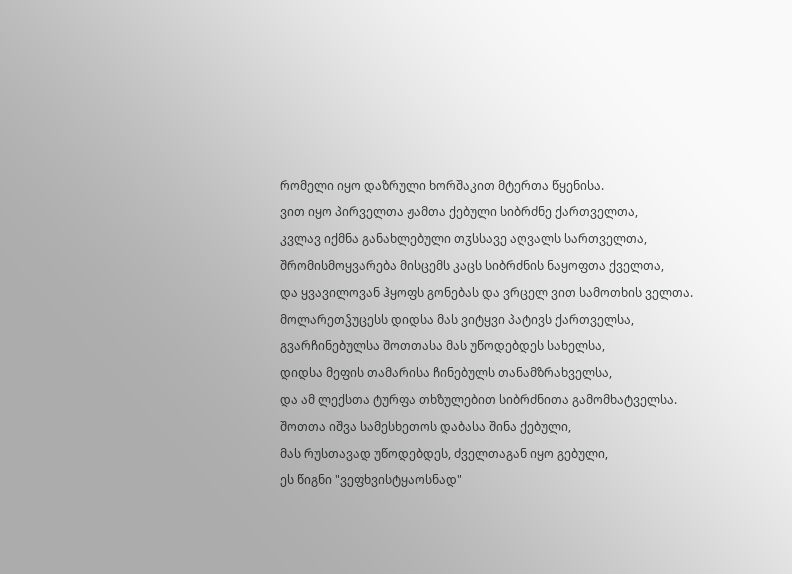რომელი იყო დაზრული ხორშაკით მტერთა წყენისა.
ვით იყო პირველთა ჟამთა ქებული სიბრძნე ქართველთა,
კვლავ იქმნა განახლებული თჳსსავე აღვალს სართველთა,
შრომისმოყვარება მისცემს კაცს სიბრძნის ნაყოფთა ქველთა,
და ყვავილოვან ჰყოფს გონებას და ვრცელ ვით სამოთხის ველთა.
მოლარეთჴუცესს დიდსა მას ვიტყვი პატივს ქართველსა,
გვარჩინებულსა შოთთასა მას უწოდებდეს სახელსა,
დიდსა მეფის თამარისა ჩინებულს თანამზრახველსა,
და ამ ლექსთა ტურფა თხზულებით სიბრძნითა გამომხატველსა.
შოთთა იშვა სამესხეთოს დაბასა შინა ქებული,
მას რუსთავად უწოდებდეს, ძველთაგან იყო გებული,
ეს წიგნი "ვეფხვისტყაოსნად"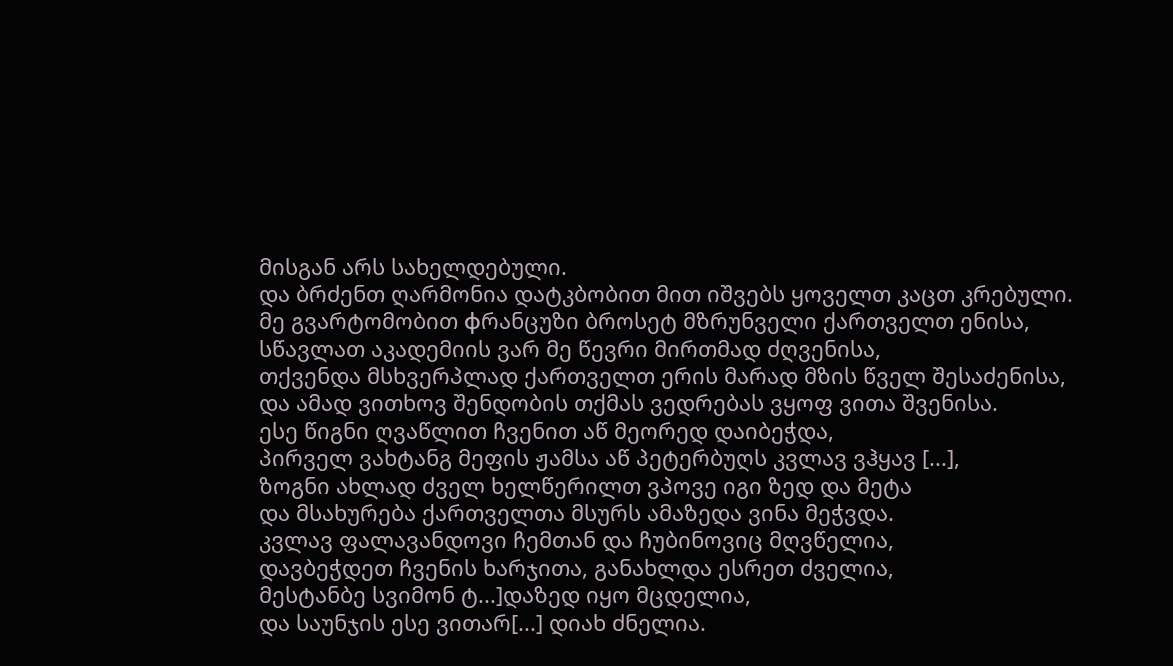მისგან არს სახელდებული.
და ბრძენთ ღარმონია დატკბობით მით იშვებს ყოველთ კაცთ კრებული.
მე გვარტომობით фრანცუზი ბროსეტ მზრუნველი ქართველთ ენისა,
სწავლათ აკადემიის ვარ მე წევრი მირთმად ძღვენისა,
თქვენდა მსხვერპლად ქართველთ ერის მარად მზის წველ შესაძენისა,
და ამად ვითხოვ შენდობის თქმას ვედრებას ვყოფ ვითა შვენისა.
ესე წიგნი ღვაწლით ჩვენით აწ მეორედ დაიბეჭდა,
პირველ ვახტანგ მეფის ჟამსა აწ პეტერბუღს კვლავ ვჰყავ [...],
ზოგნი ახლად ძველ ხელწერილთ ვპოვე იგი ზედ და მეტა
და მსახურება ქართველთა მსურს ამაზედა ვინა მეჭვდა.
კვლავ ფალავანდოვი ჩემთან და ჩუბინოვიც მღვწელია,
დავბეჭდეთ ჩვენის ხარჯითა, განახლდა ესრეთ ძველია,
მესტანბე სვიმონ ტ...]დაზედ იყო მცდელია,
და საუნჯის ესე ვითარ[...] დიახ ძნელია.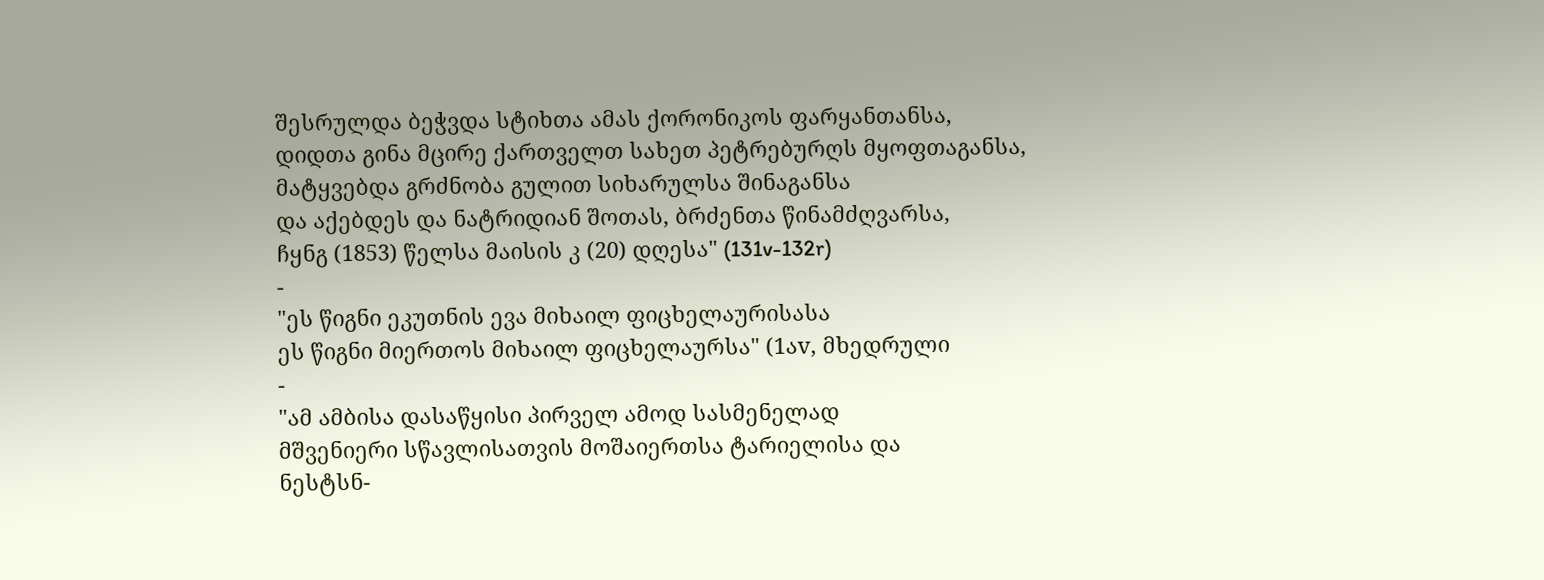შესრულდა ბეჭვდა სტიხთა ამას ქორონიკოს ფარყანთანსა,
დიდთა გინა მცირე ქართველთ სახეთ პეტრებურღს მყოფთაგანსა,
მატყვებდა გრძნობა გულით სიხარულსა შინაგანსა
და აქებდეს და ნატრიდიან შოთას, ბრძენთა წინამძღვარსა,
ჩყნგ (1853) წელსა მაისის კ (20) დღესა" (131v-132r)
-
"ეს წიგნი ეკუთნის ევა მიხაილ ფიცხელაურისასა
ეს წიგნი მიერთოს მიხაილ ფიცხელაურსა" (1აv, მხედრული
-
"ამ ამბისა დასაწყისი პირველ ამოდ სასმენელად
მშვენიერი სწავლისათვის მოშაიერთსა ტარიელისა და
ნესტსნ-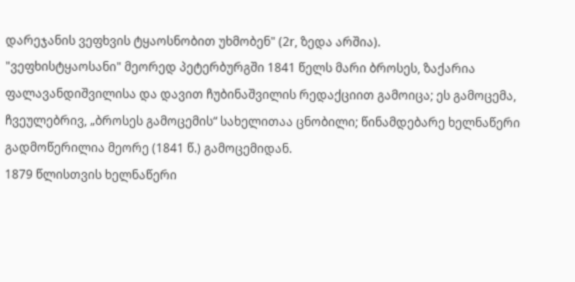დარეჯანის ვეფხვის ტყაოსნობით უხმობენ" (2r, ზედა არშია).
"ვეფხისტყაოსანი" მეორედ პეტერბურგში 1841 წელს მარი ბროსეს, ზაქარია ფალავანდიშვილისა და დავით ჩუბინაშვილის რედაქციით გამოიცა; ეს გამოცემა, ჩვეულებრივ, „ბროსეს გამოცემის“ სახელითაა ცნობილი; წინამდებარე ხელნაწერი გადმოწერილია მეორე (1841 წ.) გამოცემიდან.
1879 წლისთვის ხელნაწერი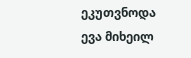ეკუთვნოდა ევა მიხეილ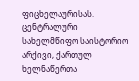ფიცხელაურისას.
ცენტრალური სახელმწიფო საისტორიო არქივი, ქართულ ხელნაწერთა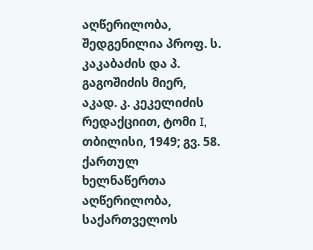აღწერილობა, შედგენილია პროფ. ს. კაკაბაძის და პ. გაგოშიძის მიერ, აკად. კ. კეკელიძის რედაქციით, ტომი I, თბილისი, 1949; გვ. 58.
ქართულ ხელნაწერთა აღწერილობა, საქართველოს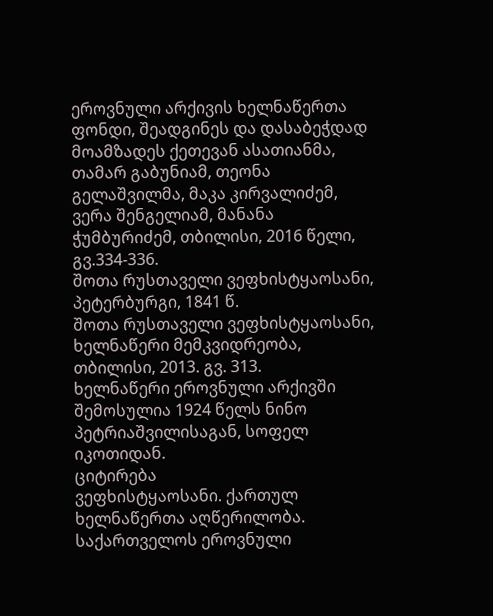ეროვნული არქივის ხელნაწერთა ფონდი, შეადგინეს და დასაბეჭდად მოამზადეს ქეთევან ასათიანმა, თამარ გაბუნიამ, თეონა გელაშვილმა, მაკა კირვალიძემ, ვერა შენგელიამ, მანანა ჭუმბურიძემ, თბილისი, 2016 წელი, გვ.334-336.
შოთა რუსთაველი ვეფხისტყაოსანი, პეტერბურგი, 1841 წ.
შოთა რუსთაველი ვეფხისტყაოსანი, ხელნაწერი მემკვიდრეობა, თბილისი, 2013. გვ. 313.
ხელნაწერი ეროვნული არქივში შემოსულია 1924 წელს ნინო პეტრიაშვილისაგან, სოფელ იკოთიდან.
ციტირება
ვეფხისტყაოსანი. ქართულ ხელნაწერთა აღწერილობა. საქართველოს ეროვნული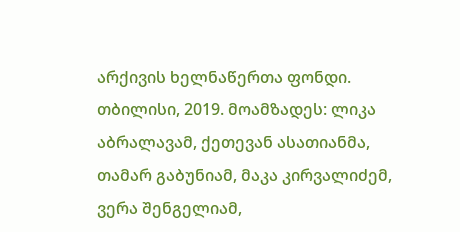არქივის ხელნაწერთა ფონდი. თბილისი, 2019. მოამზადეს: ლიკა აბრალავამ, ქეთევან ასათიანმა, თამარ გაბუნიამ, მაკა კირვალიძემ, ვერა შენგელიამ,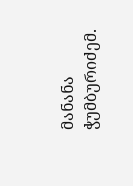მანანა ჭუმბურიძემ.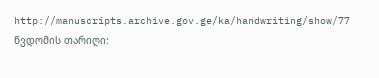http://manuscripts.archive.gov.ge/ka/handwriting/show/77 წვდომის თარიღი: